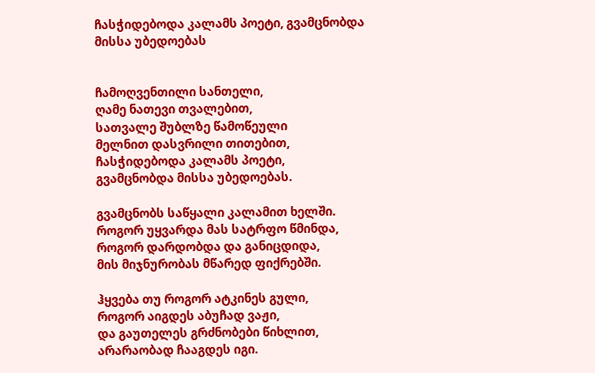ჩასჭიდებოდა კალამს პოეტი, გვამცნობდა მისსა უბედოებას


ჩამოღვენთილი სანთელი,
ღამე ნათევი თვალებით,
სათვალე შუბლზე წამოწეული
მელნით დასვრილი თითებით,
ჩასჭიდებოდა კალამს პოეტი,
გვამცნობდა მისსა უბედოებას.

გვამცნობს საწყალი კალამით ხელში.
როგორ უყვარდა მას სატრფო წმინდა,
როგორ დარდობდა და განიცდიდა,
მის მიჯნურობას მწარედ ფიქრებში.

ჰყვება თუ როგორ ატკინეს გული,
როგორ აიგდეს აბუჩად ვაჟი,
და გაუთელეს გრძნობები წიხლით,
არარაობად ჩააგდეს იგი.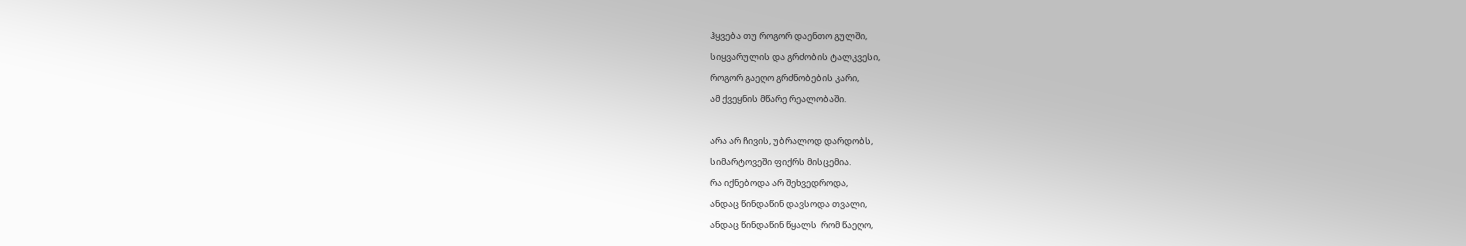ჰყვება თუ როგორ დაენთო გულში,
სიყვარულის და გრძობის ტალკვესი,
როგორ გაეღო გრძნობების კარი,
ამ ქვეყნის მწარე რეალობაში.

არა არ ჩივის, უბრალოდ დარდობს,
სიმარტოვეში ფიქრს მისცემია.
რა იქნებოდა არ შეხვედროდა,
ანდაც წინდაწინ დავსოდა თვალი,
ანდაც წინდაწინ წყალს  რომ წაეღო,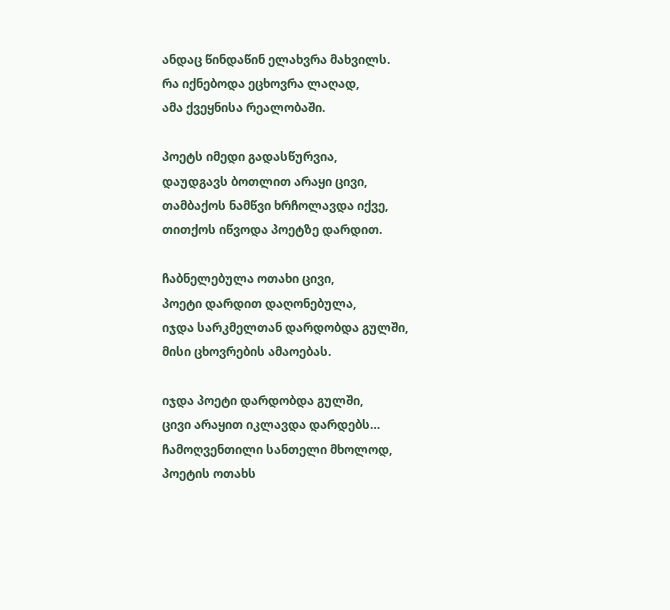ანდაც წინდაწინ ელახვრა მახვილს.
რა იქნებოდა ეცხოვრა ლაღად,
ამა ქვეყნისა რეალობაში.

პოეტს იმედი გადასწურვია,
დაუდგავს ბოთლით არაყი ცივი,
თამბაქოს ნამწვი ხრჩოლავდა იქვე,
თითქოს იწვოდა პოეტზე დარდით.

ჩაბნელებულა ოთახი ცივი,
პოეტი დარდით დაღონებულა,
იჯდა სარკმელთან დარდობდა გულში,
მისი ცხოვრების ამაოებას.

იჯდა პოეტი დარდობდა გულში,
ცივი არაყით იკლავდა დარდებს…
ჩამოღვენთილი სანთელი მხოლოდ,
პოეტის ოთახს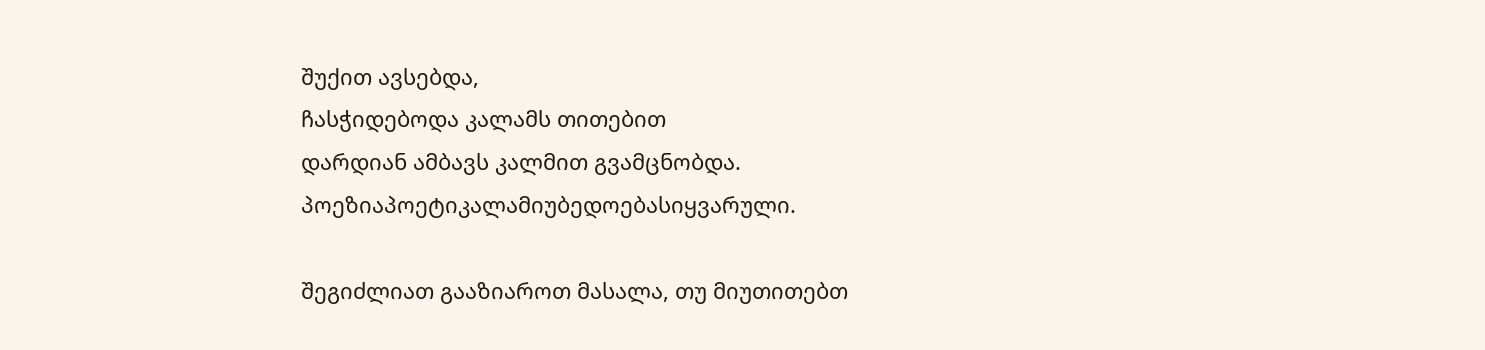შუქით ავსებდა,
ჩასჭიდებოდა კალამს თითებით
დარდიან ამბავს კალმით გვამცნობდა.
პოეზიაპოეტიკალამიუბედოებასიყვარული.

შეგიძლიათ გააზიაროთ მასალა, თუ მიუთითებთ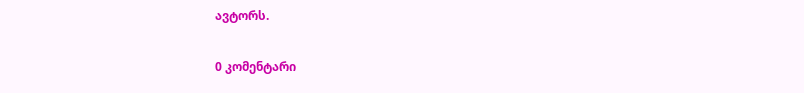ავტორს.

0 კომენტარი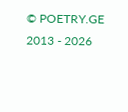© POETRY.GE 2013 - 2026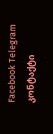Facebook Telegram კონტაქტი